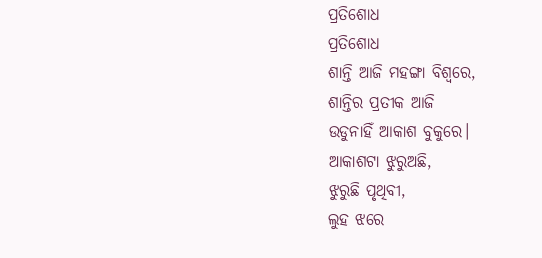ପ୍ରତିଶୋଧ
ପ୍ରତିଶୋଧ
ଶାନ୍ତି ଆଜି ମହଙ୍ଗା ବିଶ୍ଵରେ,
ଶାନ୍ତିର ପ୍ରତୀକ ଆଜି
ଉଡୁନାହିଁ ଆକାଶ ବୁକୁରେ।
ଆକାଶଟା ଝୁରୁଅଛି,
ଝୁରୁଛି ପୃଥିବୀ,
ଲୁହ ଝରେ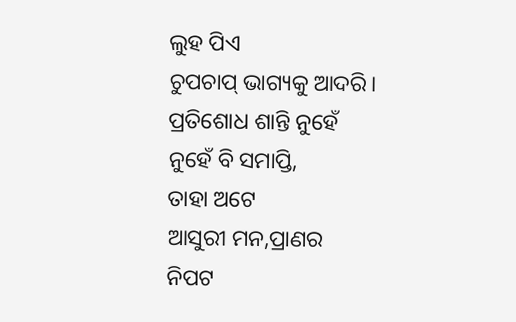ଲୁହ ପିଏ
ଚୁପଚାପ୍ ଭାଗ୍ୟକୁ ଆଦରି।
ପ୍ରତିଶୋଧ ଶାନ୍ତି ନୁହେଁ
ନୁହେଁ ବି ସମାପ୍ତି,
ତାହା ଅଟେ
ଆସୁରୀ ମନ,ପ୍ରାଣର
ନିପଟ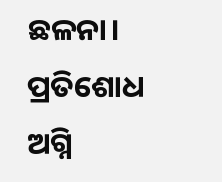ଛଳନା।
ପ୍ରତିଶୋଧ ଅଗ୍ନି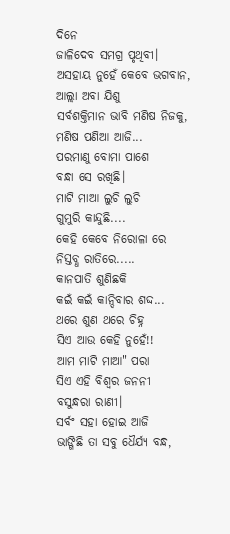ଦିନେ
ଜାଳିଦେବ ସମଗ୍ର ପୃଥିବୀ।
ଅସହାୟ ନୁହେଁ କେବେ ଭଗବାନ,
ଆଲ୍ଲା ଅବା ଯିଶୁ
ସର୍ବଶକ୍ତିମାନ ଭାବି ମଣିଷ ନିଜକୁ,
ମଣିଷ ପଣିଆ ଆଜି...
ପରମାଣୁ ବୋମା ପାଶେ
ବନ୍ଧା ସେ ରଖିଛି।
ମାଟି ମାଆ ଲୁଚି ଲୁଚି
ଗୁମୁରି କାନ୍ଦୁଛି....
କେହି କେବେ ନିରୋଳା ରେ
ନିସ୍ତବ୍ଧ ରାତିରେ.....
କାନପାତି ଶୁଣିଛକି
କଇଁ କଇଁ କାନ୍ଦିବାର ଶଦ୍ଦ...
ଥରେ ଶୁଣ ଥରେ ଚିହ୍ନ
ସିଏ ଆଉ କେହି ନୁହେଁ!!
ଆମ ମାଟି ମାଆ" ପରା
ସିଏ ଏହି ବିଶ୍ଵର ଜନନୀ
ବସୁନ୍ଧରା ରାଣୀ।
ସର୍ବଂ ସହା ହୋଇ ଆଜି
ଭାଙ୍ଗିଛି ତା ସବୁ ଧୈର୍ଯ୍ୟ ବନ୍ଧ,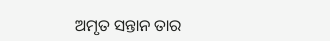ଅମୃତ ସନ୍ତାନ ତାର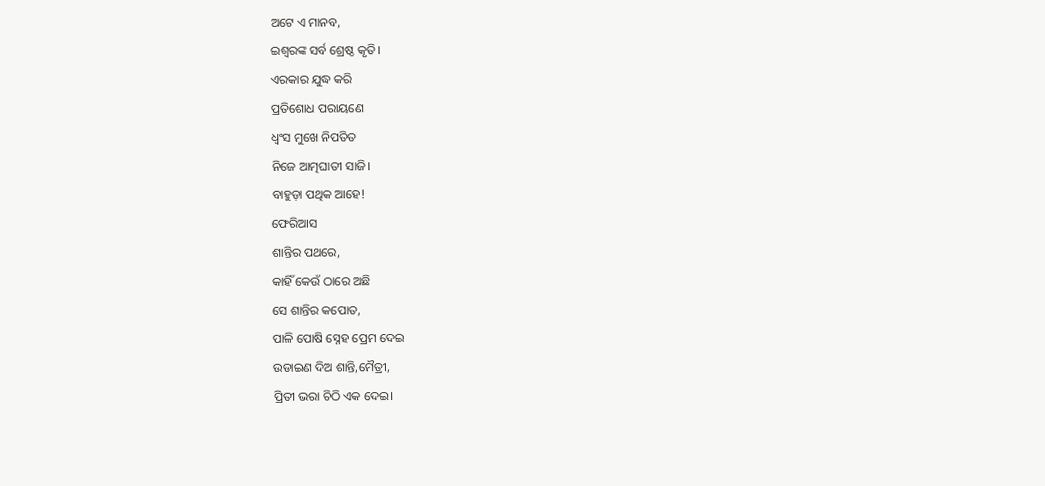ଅଟେ ଏ ମାନବ,
ଇଶ୍ଵରଙ୍କ ସର୍ବ ଶ୍ରେଷ୍ଠ କୃତି।
ଏରକାର ଯୁଦ୍ଧ କରି
ପ୍ରତିଶୋଧ ପରାୟଣେ
ଧ୍ୱଂସ ମୁଖେ ନିପତିତ
ନିଜେ ଆତ୍ମଘାତୀ ସାଜି।
ବାହୁଡ଼ା ପଥିକ ଆହେ!
ଫେରିଆସ
ଶାନ୍ତିର ପଥରେ,
କାହିଁ କେଉଁ ଠାରେ ଅଛି
ସେ ଶାନ୍ତିର କପୋତ,
ପାଳି ପୋଷି ସ୍ନେହ ପ୍ରେମ ଦେଇ
ଉଡାଇଣ ଦିଅ ଶାନ୍ତି,ମୈତ୍ରୀ,
ପ୍ରିତୀ ଭରା ଚିଠି ଏକ ଦେଇ।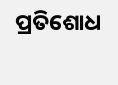ପ୍ରତିଶୋଧ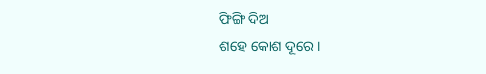ଫିଙ୍ଗି ଦିଅ
ଶହେ କୋଶ ଦୂରେ।